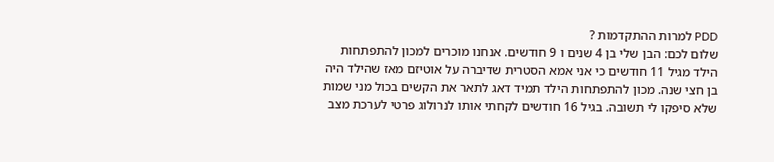PDD למרות ההתקדמות ?
שלום לכם: הבן שלי בן 4 שנים ו 9 חודשים. אנחנו מוכרים למכון להתפתחות הילד מגיל 11 חודשים כי אני אמא הסטרית שדיברה על אוטיזם מאז שהילד היה בן חצי שנה. מכון להתפתחות הילד תמיד דאג לתאר את הקשים בכול מני שמות שלא סיפקו לי תשובה. בגיל 16 חודשים לקחתי אותו לנרולוג פרטי לערכת מצב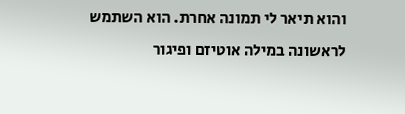והוא תיאר לי תמונה אחרת. הוא השתמש לראשונה במילה אוטיזם ופיגור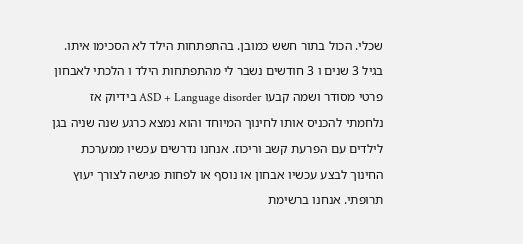שכלי. הכול בתור חשש כמובן. בהתפתחות הילד לא הסכימו איתו. בגיל 3 שנים ו 3 חודשים נשבר לי מהתפתחות הילד ו הלכתי לאבחון פרטי מסודר ושמה קבעו ASD + Language disorder בידיוק אז נלחמתי להכניס אותו לחינוך המיוחד והוא נמצא כרגע שנה שניה בגן לילדים עם הפרעת קשב וריכוז. אנחנו נדרשים עכשיו ממערכת החינוך לבצע עכשיו אבחון או נוסף או לפחות פגישה לצורך יעוץ תרופתי. אנחנו ברשימת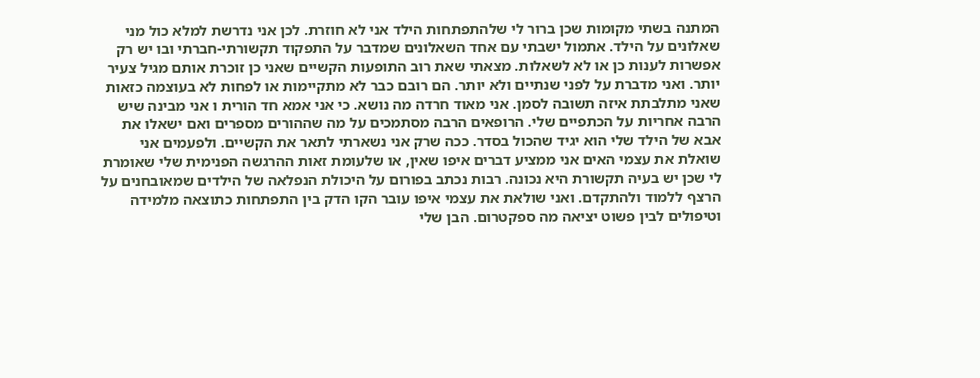המתנה בשתי מקומות שכן ברור לי שלהתפתחות הילד אני לא חוזרת. לכן אני נדרשת למלא כול מני שאלונים על הילד. אתמול ישבתי עם אחד השאלונים שמדבר על התפקוד תקשורתי-חברתי ובו יש רק אפשרות לענות כן או לא לשאלות. מצאתי שאת רוב התופעות הקשיים שאני כן זוכרת אותם מגיל צעיר יותר. ואני מדברת על לפני שנתיים ולא יותר. הם רובם כבר לא מתקיימות או לפחות לא בעוצמה כזאות שאני מתלבתת איזה תשובה לסמן. אני מאוד חרדה מה נושא. כי אני אמא חד הורית ו אני מבינה שיש הרבה אחריות על הכתפיים שלי. הרופאים הרבה מסתמכים על מה שההורים מספרים ואם ישאלו את אבא של הילד שלי הוא יגיד שהכול בסדר. ככה שרק אני נשארתי לתאר את הקשיים. ולפעמים אני שואלת את עצמי האים אני ממציע דברים איפו שאין, או שלעומת זאות ההרגשה הפנימית שלי שאומרת לי שכן יש בעיה תקשורת היא נכונה. רבות נכתב בפורום על היכולת הנפלאה של הילדים שמאובחנים על הרצף ללמוד ולהתקדם. ואני שולאת את עצמי איפו עובר הקו הדק בין התפתחות כתוצאה מלמידה וטיפולים לבין פשוט יציאה מה ספקטרום. הבן שלי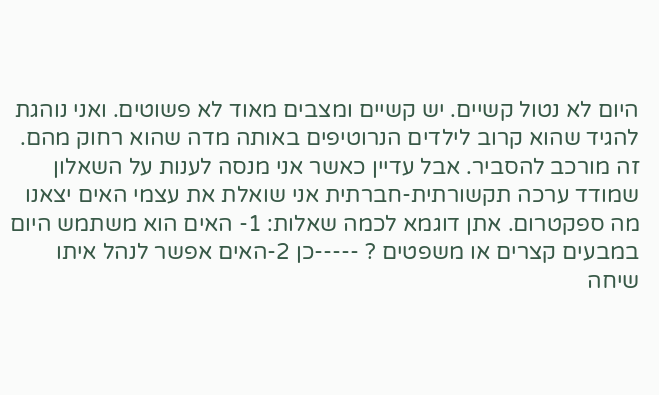היום לא נטול קשיים. יש קשיים ומצבים מאוד לא פשוטים. ואני נוהגת להגיד שהוא קרוב לילדים הנרוטיפים באותה מדה שהוא רחוק מהם. זה מורכב להסביר. אבל עדיין כאשר אני מנסה לענות על השאלון שמודד ערכה תקשורתית-חברתית אני שואלת את עצמי האים יצאנו מה ספקטרום. אתן דוגמא לכמה שאלות: 1- האים הוא משתמש היום במבעים קצרים או משפטים ? -----כן 2-האים אפשר לנהל איתו שיחה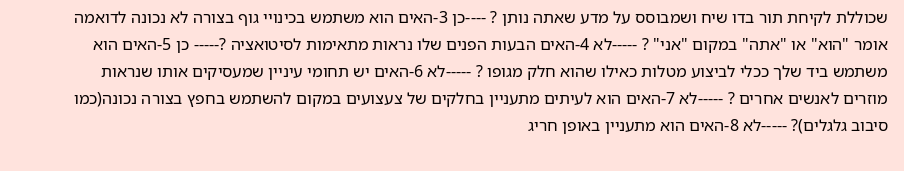שכוללת לקיחת תור בדו שיח ושמבוסס על מדע שאתה נותן ? ----כן 3-האים הוא משתמש בכינויי גוף בצורה לא נכונה לדואמה אומר "הוא" או "אתה" במקום "אני" ? -----לא 4-האים הבעות הפנים שלו נראות מתאימות לסיטואציה ?----- כן 5-האים הוא משתמש ביד שלך ככלי לביצוע מטלות כאילו שהוא חלק מגופו ? -----לא 6-האים יש תחומי עיניין שמעסיקים אותו שנראות מוזרים לאנשים אחרים ? -----לא 7-האים הוא לעיתים מתעניין בחלקים של צעצועים במקום להשתמש בחפץ בצורה נכונה(כמו סיבוב גלגלים)? -----לא 8-האים הוא מתעניין באופן חריג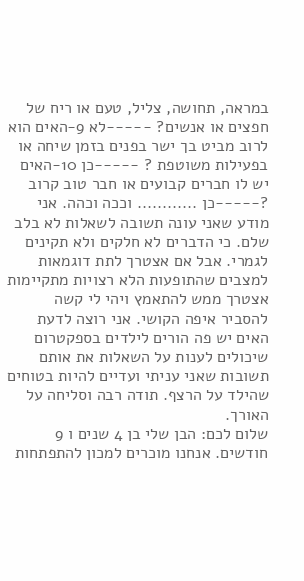במראה, תחושה, צליל, טעם או ריח של חפצים או אנשים? -----לא 9-האים הוא לרוב מביט בך ישר בפנים בזמן שיחה או בפעילות משוטפת ? -----כן 10-האים יש לו חברים קבועים או חבר טוב קרוב ?-----כן ............ וככה וכהה. אני מודע שאני עונה תשובה לשאלות לא בלב שלם. כי הדברים לא חלקים ולא תקינים לגמרי. אבל אם אצטרך לתת דוגמאות למצבים שהתופעות הלא רצויות מתקיימות אצטרך ממש להתאמץ ויהי לי קשה להסביר איפה הקושי. אני רוצה לדעת האים יש פה הורים לילדים בספקטרום שיכולים לענות על השאלות את אותם תשובות שאני עניתי ועדיים להיות בטוחים שהילד על הרצף. תודה רבה וסליחה על האורך.
שלום לכם: הבן שלי בן 4 שנים ו 9 חודשים. אנחנו מוכרים למכון להתפתחות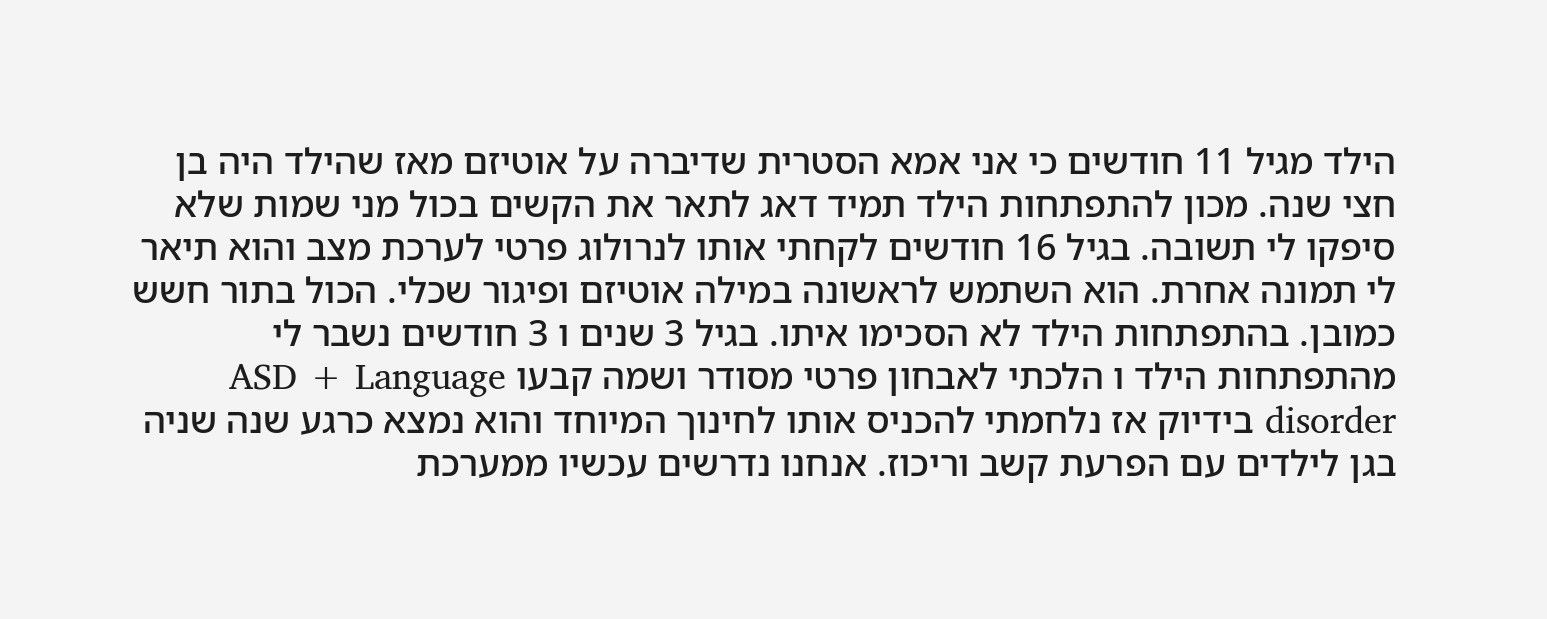הילד מגיל 11 חודשים כי אני אמא הסטרית שדיברה על אוטיזם מאז שהילד היה בן חצי שנה. מכון להתפתחות הילד תמיד דאג לתאר את הקשים בכול מני שמות שלא סיפקו לי תשובה. בגיל 16 חודשים לקחתי אותו לנרולוג פרטי לערכת מצב והוא תיאר לי תמונה אחרת. הוא השתמש לראשונה במילה אוטיזם ופיגור שכלי. הכול בתור חשש כמובן. בהתפתחות הילד לא הסכימו איתו. בגיל 3 שנים ו 3 חודשים נשבר לי מהתפתחות הילד ו הלכתי לאבחון פרטי מסודר ושמה קבעו ASD + Language disorder בידיוק אז נלחמתי להכניס אותו לחינוך המיוחד והוא נמצא כרגע שנה שניה בגן לילדים עם הפרעת קשב וריכוז. אנחנו נדרשים עכשיו ממערכת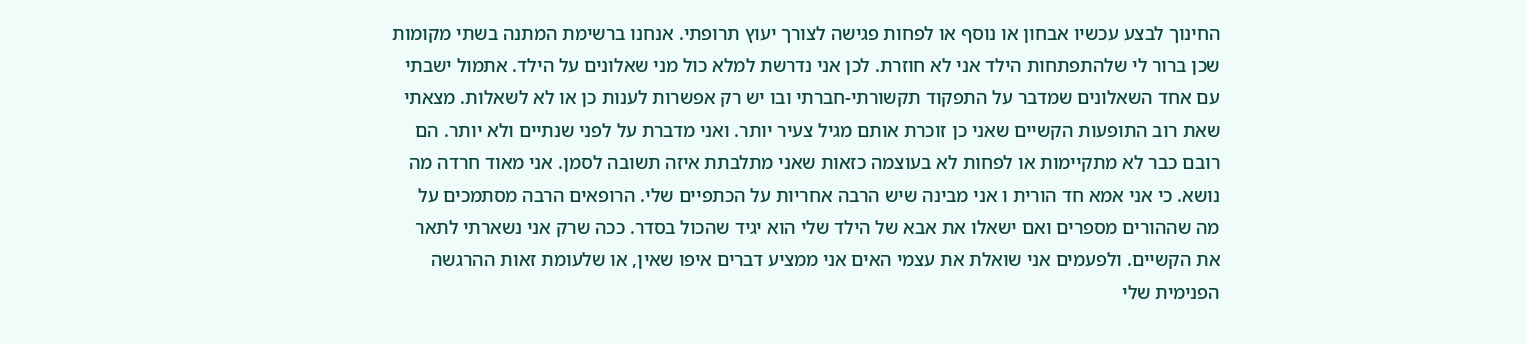החינוך לבצע עכשיו אבחון או נוסף או לפחות פגישה לצורך יעוץ תרופתי. אנחנו ברשימת המתנה בשתי מקומות שכן ברור לי שלהתפתחות הילד אני לא חוזרת. לכן אני נדרשת למלא כול מני שאלונים על הילד. אתמול ישבתי עם אחד השאלונים שמדבר על התפקוד תקשורתי-חברתי ובו יש רק אפשרות לענות כן או לא לשאלות. מצאתי שאת רוב התופעות הקשיים שאני כן זוכרת אותם מגיל צעיר יותר. ואני מדברת על לפני שנתיים ולא יותר. הם רובם כבר לא מתקיימות או לפחות לא בעוצמה כזאות שאני מתלבתת איזה תשובה לסמן. אני מאוד חרדה מה נושא. כי אני אמא חד הורית ו אני מבינה שיש הרבה אחריות על הכתפיים שלי. הרופאים הרבה מסתמכים על מה שההורים מספרים ואם ישאלו את אבא של הילד שלי הוא יגיד שהכול בסדר. ככה שרק אני נשארתי לתאר את הקשיים. ולפעמים אני שואלת את עצמי האים אני ממציע דברים איפו שאין, או שלעומת זאות ההרגשה הפנימית שלי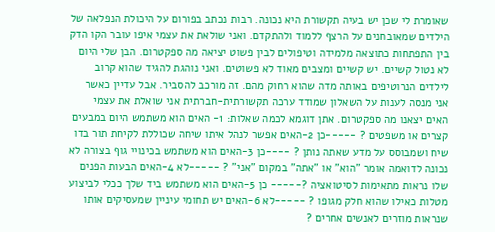שאומרת לי שכן יש בעיה תקשורת היא נכונה. רבות נכתב בפורום על היכולת הנפלאה של הילדים שמאובחנים על הרצף ללמוד ולהתקדם. ואני שולאת את עצמי איפו עובר הקו הדק בין התפתחות כתוצאה מלמידה וטיפולים לבין פשוט יציאה מה ספקטרום. הבן שלי היום לא נטול קשיים. יש קשיים ומצבים מאוד לא פשוטים. ואני נוהגת להגיד שהוא קרוב לילדים הנרוטיפים באותה מדה שהוא רחוק מהם. זה מורכב להסביר. אבל עדיין כאשר אני מנסה לענות על השאלון שמודד ערכה תקשורתית-חברתית אני שואלת את עצמי האים יצאנו מה ספקטרום. אתן דוגמא לכמה שאלות: 1- האים הוא משתמש היום במבעים קצרים או משפטים ? -----כן 2-האים אפשר לנהל איתו שיחה שכוללת לקיחת תור בדו שיח ושמבוסס על מדע שאתה נותן ? ----כן 3-האים הוא משתמש בכינויי גוף בצורה לא נכונה לדואמה אומר "הוא" או "אתה" במקום "אני" ? -----לא 4-האים הבעות הפנים שלו נראות מתאימות לסיטואציה ?----- כן 5-האים הוא משתמש ביד שלך ככלי לביצוע מטלות כאילו שהוא חלק מגופו ? -----לא 6-האים יש תחומי עיניין שמעסיקים אותו שנראות מוזרים לאנשים אחרים ?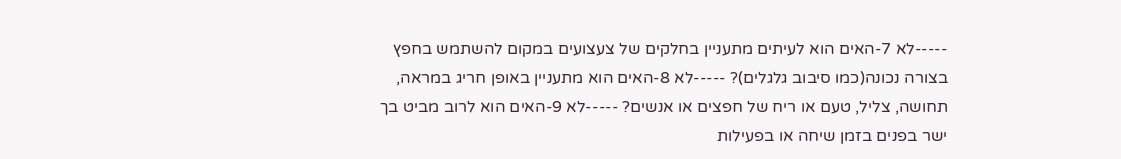-----לא 7-האים הוא לעיתים מתעניין בחלקים של צעצועים במקום להשתמש בחפץ בצורה נכונה(כמו סיבוב גלגלים)? -----לא 8-האים הוא מתעניין באופן חריג במראה, תחושה, צליל, טעם או ריח של חפצים או אנשים? -----לא 9-האים הוא לרוב מביט בך ישר בפנים בזמן שיחה או בפעילות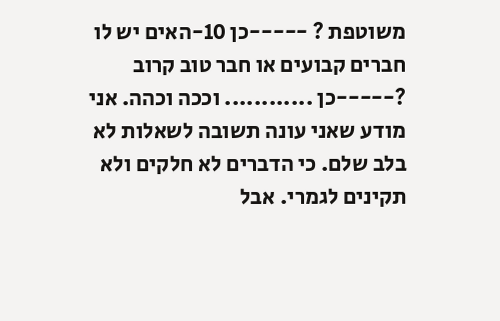משוטפת ? -----כן 10-האים יש לו חברים קבועים או חבר טוב קרוב ?-----כן ............ וככה וכהה. אני מודע שאני עונה תשובה לשאלות לא בלב שלם. כי הדברים לא חלקים ולא תקינים לגמרי. אבל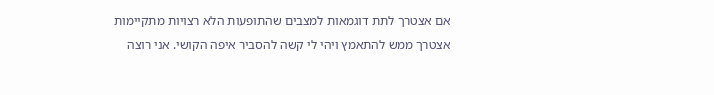אם אצטרך לתת דוגמאות למצבים שהתופעות הלא רצויות מתקיימות אצטרך ממש להתאמץ ויהי לי קשה להסביר איפה הקושי. אני רוצה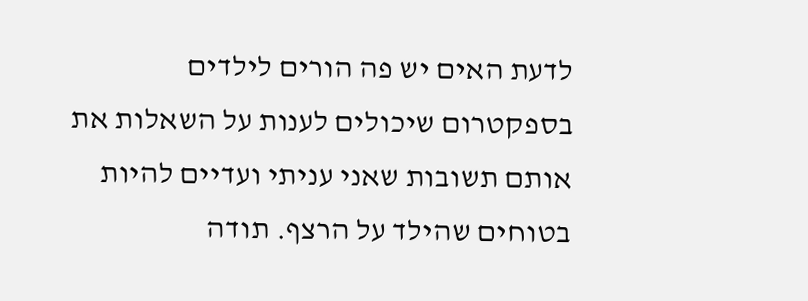לדעת האים יש פה הורים לילדים בספקטרום שיכולים לענות על השאלות את אותם תשובות שאני עניתי ועדיים להיות בטוחים שהילד על הרצף. תודה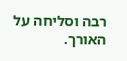רבה וסליחה על האורך.